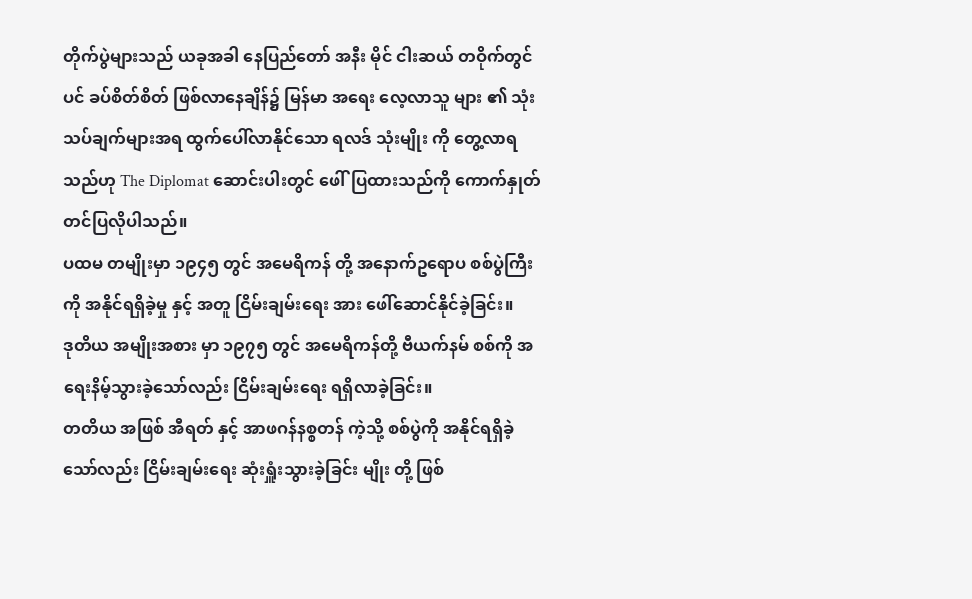တိုက်ပွဲများသည် ယခုအခါ နေပြည်တော် အနီး မိုင် ငါးဆယ် တဝိုက်တွင်ပင် ခပ်စိတ်စိတ် ဖြစ်လာနေချိန်၌ မြန်မာ အရေး လေ့လာသူ များ ၏ သုံးသပ်ချက်များအရ ထွက်ပေါ်လာနိုင်သော ရလဒ် သုံးမျိုး ကို တွေ့လာရသည်ဟု The Diplomat ဆောင်းပါးတွင် ဖေါ်ပြထားသည်ကို ကောက်နှုတ် တင်ပြလိုပါသည်။
ပထမ တမျိုးမှာ ၁၉၄၅ တွင် အမေရိကန် တို့ အနောက်ဥရောပ စစ်ပွဲကြီး ကို အနိုင်ရရှိခဲ့မှု နှင့် အတူ ငြိမ်းချမ်းရေး အား ဖေါ်ဆောင်နိုင်ခဲ့ခြင်း။
ဒုတိယ အမျိုးအစား မှာ ၁၉၇၅ တွင် အမေရိကန်တို့ ဗီယက်နမ် စစ်ကို အရေးနိမ့်သွားခဲ့သော်လည်း ငြိမ်းချမ်းရေး ရရှိလာခဲ့ခြင်း။
တတိယ အဖြစ် အီရတ် နှင့် အာဖဂန်နစ္စတန် ကဲ့သို့ စစ်ပွဲကို အနိုင်ရရှိခဲ့သော်လည်း ငြိမ်းချမ်းရေး ဆုံးရှူံးသွားခဲ့ခြင်း မျိုး တို့ ဖြစ်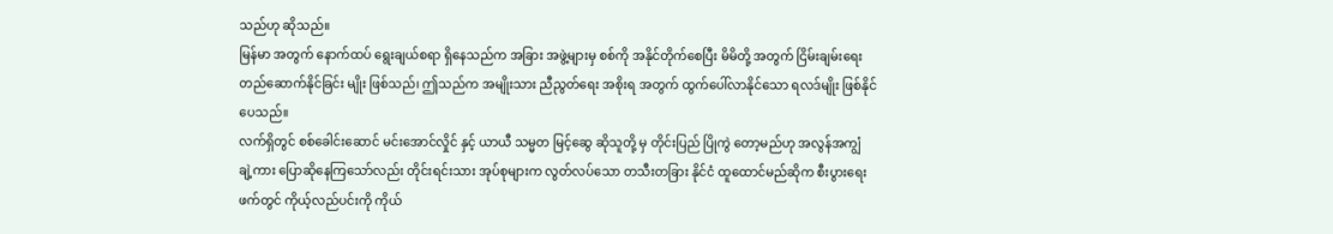သည်ဟု ဆိုသည်။
မြန်မာ အတွက် နောက်ထပ် ရွေးချယ်စရာ ရှိနေသည်က အခြား အဖွဲ့များမှ စစ်ကို အနိုင်တိုက်စေပြီး မိမိတို့ အတွက် ငြိမ်းချမ်းရေး တည်ဆောက်နိုင်ခြင်း မျိုး ဖြစ်သည်၊ ဤသည်က အမျိုးသား ညီညွတ်ရေး အစိုးရ အတွက် ထွက်ပေါ်လာနိုင်သော ရလဒ်မျိုး ဖြစ်နိုင်ပေသည်။
လက်ရှိတွင် စစ်ခေါင်းဆောင် မင်းအောင်လှိုင် နှင့် ယာယီ သမ္မတ မြင့်ဆွေ ဆိုသူတို့ မှ တိုင်းပြည် ပြိုကွဲ တော့မည်ဟု အလွန်အကျွံ ချဲ့ကား ပြောဆိုနေကြသော်လည်း တိုင်းရင်းသား အုပ်စုများက လွတ်လပ်သော တသီးတခြား နိုင်ငံ ထူထောင်မည်ဆိုက စီးပွားရေး ဖက်တွင် ကိုယ့်လည်ပင်းကို ကိုယ်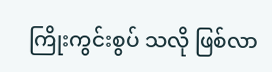ကြိုးကွင်းစွပ် သလို ဖြစ်လာ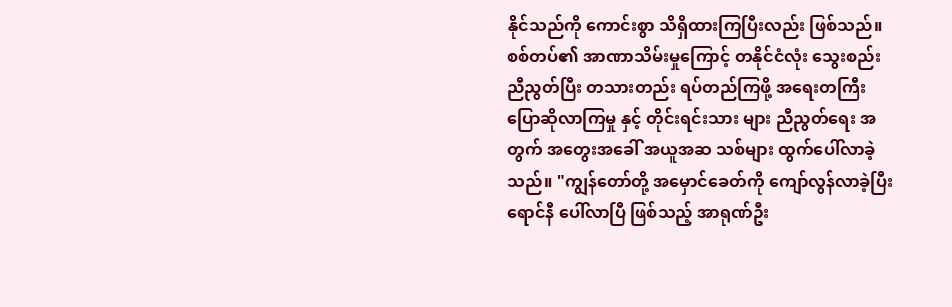နိုင်သည်ကို ကောင်းစွာ သိရှိထားကြပြီးလည်း ဖြစ်သည်။
စစ်တပ်၏ အာဏာသိမ်းမှုကြောင့် တနိုင်ငံလုံး သွေးစည်း ညီညွတ်ပြီး တသားတည်း ရပ်တည်ကြဖို့ အရေးတကြီး ပြောဆိုလာကြမှု နှင့် တိုင်းရင်းသား များ ညီညွတ်ရေး အတွက် အတွေးအခေါ် အယူအဆ သစ်များ ထွက်ပေါ်လာခဲ့သည်။ "ကျွန်တော်တို့ အမှောင်ခေတ်ကို ကျော်လွန်လာခဲ့ပြီး ရောင်နီ ပေါ်လာပြီ ဖြစ်သည့် အာရုဏ်ဦး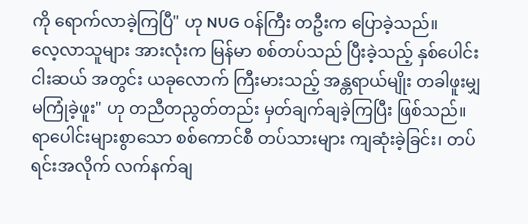ကို ရောက်လာခဲ့ကြပြီ" ဟု NUG ဝန်ကြီး တဦးက ပြောခဲ့သည်။
လေ့လာသူများ အားလုံးက မြန်မာ စစ်တပ်သည် ပြီးခဲ့သည့် နှစ်ပေါင်း ငါးဆယ် အတွင်း ယခုလောက် ကြီးမားသည့် အန္တရာယ်မျိုး တခါဖူးမျှ မကြုံခဲ့ဖူး" ဟု တညီတညွတ်တည်း မှတ်ချက်ချခဲ့ကြပြီး ဖြစ်သည်။
ရာပေါင်းများစွာသော စစ်ကောင်စီ တပ်သားများ ကျဆုံးခဲ့ခြင်း၊ တပ်ရင်းအလိုက် လက်နက်ချ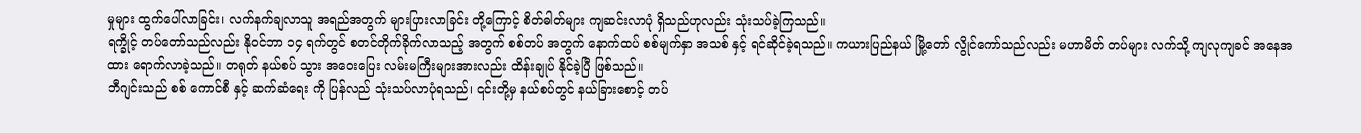မှုများ ထွက်ပေါ်လာခြင်း၊ လက်နက်ချလာသူ အရည်အတွက် များပြားလာခြင်း တို့ကြောင့် စိတ်ဓါတ်များ ကျဆင်းလာပုံ ရှိသည်ဟုလည်း သုံးသပ်ခဲ့ကြသည်။
ရက္ခိုင့် တပ်တော်သည်လည်း နိုဝင်ဘာ ၁၄ ရက်တွင် စတင်တိုက်ခိုက်လာသည့် အတွက် စစ်တပ် အတွက် နောက်ထပ် စစ်မျက်နှာ အသစ် နှင့် ရင်ဆိုင်ခဲ့ရသည်။ ကယားပြည်နယ် မြို့တော် လွိုင်ကော်သည်လည်း မဟာမိတ် တပ်များ လက်သို့ ကျလုကျခင် အနေအထား ရောက်လာခဲ့သည်။ တရုတ် နယ်စပ် သွား အဝေးပြေး လမ်းမကြီးများအားလည်း ထိန်းချုပ် နိုင်ခဲ့ပြီ ဖြစ်သည်။
ဘီဂျင်းသည် စစ် ကောင်စီ နှင့် ဆက်ဆံရေး ကို ပြန်လည် သုံးသပ်လာပုံရသည်၊ ၎င်းတို့မှ နယ်စပ်တွင် နယ်ခြားစောင့် တပ်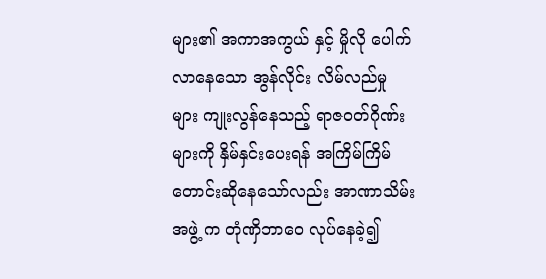များ၏ အကာအကွယ် နှင့် မှိုလို ပေါက်လာနေသော အွန်လိုင်း လိမ်လည်မှု များ ကျုးလွန်နေသည့် ရာဇဝတ်ဂိုဏ်းများကို နှိမ်နှင်းပေးရန် အကြိမ်ကြိမ် တောင်းဆိုနေသော်လည်း အာဏာသိမ်း အဖွဲ့ က တုံဏှိဘာဝေ လုပ်နေခဲ့၍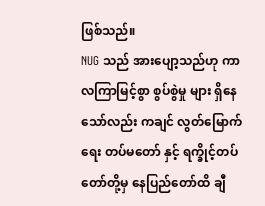ဖြစ်သည်။
NUG သည် အားပျော့သည်ဟု ကာလကြာမြင့်စွာ စွပ်စွဲမှု များ ရှိနေသော်လည်း ကချင် လွတ်မြောက်ရေး တပ်မတော် နှင့် ရက္ခိုင့်တပ်တော်တို့မှ နေပြည်တော်ထိ ချီ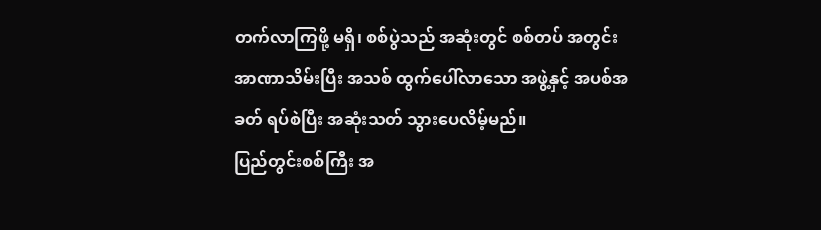တက်လာကြဖို့ မရှိ၊ စစ်ပွဲသည် အဆုံးတွင် စစ်တပ် အတွင်း အာဏာသိမ်းပြီး အသစ် ထွက်ပေါ်လာသော အဖွဲ့နှင့် အပစ်အခတ် ရပ်စဲပြီး အဆုံးသတ် သွားပေလိမ့်မည်။
ပြည်တွင်းစစ်ကြီး အ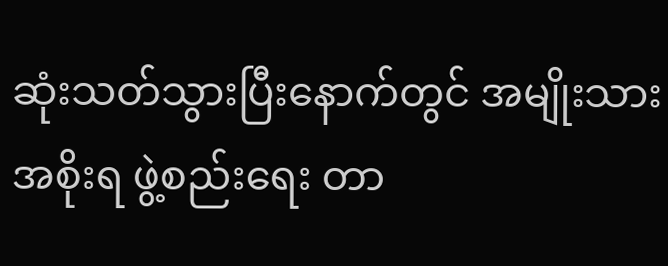ဆုံးသတ်သွားပြီးနောက်တွင် အမျိုးသား အစိုးရ ဖွဲ့စည်းရေး တာ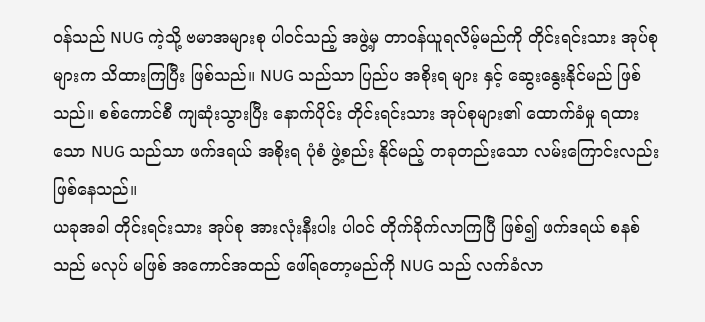ဝန်သည် NUG ကဲ့သို့ ဗမာအများစု ပါဝင်သည့် အဖွဲ့မှ တာဝန်ယူရလိမ့်မည်ကို တိုင်းရင်းသား အုပ်စု များက သိထားကြပြီး ဖြစ်သည်။ NUG သည်သာ ပြည်ပ အစိုးရ များ နှင့် ဆွေးနွေးနိုင်မည် ဖြစ်သည်။ စစ်ကောင်စီ ကျဆုံးသွားပြီး နောက်ပိုင်း တိုင်းရင်းသား အုပ်စုများ၏ ထောက်ခံမှု ရထားသော NUG သည်သာ ဖက်ဒရယ် အစိုးရ ပုံစံ ဖွဲ့စည်း နိုင်မည့် တခုတည်းသော လမ်းကြောင်းလည်း ဖြစ်နေသည်။
ယခုအခါ တိုင်းရင်းသား အုပ်စု အားလုံးနီးပါး ပါဝင် တိုက်ခိုက်လာကြပြီ ဖြစ်၍ ဖက်ဒရယ် စနစ်သည် မလုပ် မဖြစ် အကောင်အထည် ဖေါ်ရတော့မည်ကို NUG သည် လက်ခံလာ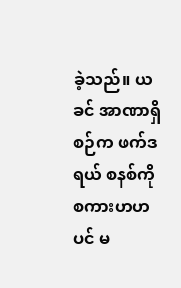ခဲ့သည်။ ယခင် အာဏာရှိစဉ်က ဖက်ဒရယ် စနစ်ကို စကားဟဟ ပင် မ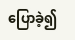ပြောခဲ့၍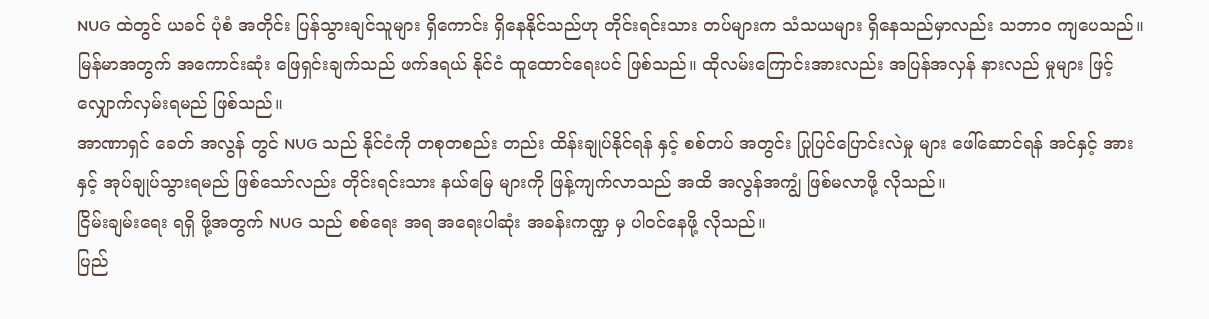NUG ထဲတွင် ယခင် ပုံစံ အတိုင်း ပြန်သွားချင်သူများ ရှိကောင်း ရှိနေနိုင်သည်ဟု တိုင်းရင်းသား တပ်များက သံသယများ ရှိနေသည်မှာလည်း သဘာဝ ကျပေသည်။
မြန်မာအတွက် အကောင်းဆုံး ဖြေရှင်းချက်သည် ဖက်ဒရယ် နိုင်ငံ ထူထောင်ရေးပင် ဖြစ်သည်။ ထိုလမ်းကြောင်းအားလည်း အပြန်အလှန် နားလည် မှုများ ဖြင့် လျှောက်လှမ်းရမည် ဖြစ်သည်။
အာဏာရှင် ခေတ် အလွန် တွင် NUG သည် နိုင်ငံကို တစုတစည်း တည်း ထိန်းချုပ်နိုင်ရန် နှင့် စစ်တပ် အတွင်း ပြုပြင်ပြောင်းလဲမှု များ ဖေါ်ဆောင်ရန် အင်နှင့် အားနှင့် အုပ်ချုပ်သွားရမည် ဖြစ်သော်လည်း တိုင်းရင်းသား နယ်မြေ များကို ဖြန့်ကျက်လာသည် အထိ အလွန်အကျွံ ဖြစ်မလာဖို့ လိုသည်။
ငြိမ်းချမ်းရေး ရရှိ ဖို့အတွက် NUG သည် စစ်ရေး အရ အရေးပါဆုံး အခန်းကဏ္ဍ မှ ပါဝင်နေဖို့ လိုသည်။
ပြည်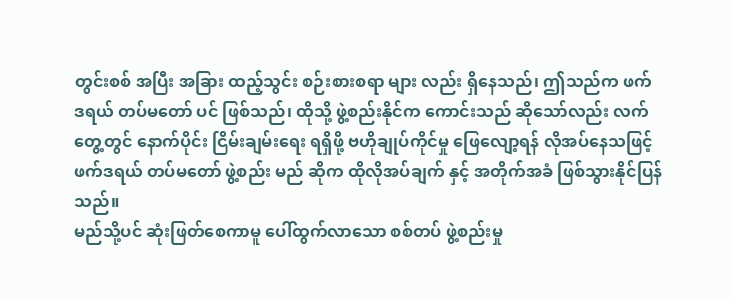တွင်းစစ် အပြီး အခြား ထည့်သွင်း စဉ်းစားစရာ များ လည်း ရှိနေသည်၊ ဤသည်က ဖက်ဒရယ် တပ်မတော် ပင် ဖြစ်သည်၊ ထိုသို့ ဖွဲ့စည်းနိုင်က ကောင်းသည် ဆိုသော်လည်း လက်တွေ့တွင် နောက်ပိုင်း ငြိမ်းချမ်းရေး ရရှိဖို့ ဗဟိုချုပ်ကိုင်မှု ဖြေလျော့ရန် လိုအပ်နေသဖြင့် ဖက်ဒရယ် တပ်မတော် ဖွဲ့စည်း မည် ဆိုက ထိုလိုအပ်ချက် နှင့် အတိုက်အခံ ဖြစ်သွားနိုင်ပြန်သည်။
မည်သို့ပင် ဆုံးဖြတ်စေကာမူ ပေါ်ထွက်လာသော စစ်တပ် ဖွဲ့စည်းမှု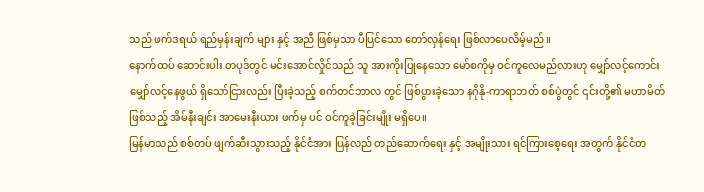သည် ဖက်ဒရယ် ရည်မှန်းချက် များ နှင့် အညီ ဖြစ်မှသာ ပီပြင်သော တော်လှန်ရေး ဖြစ်လာပေလိမ့်မည်။
နောက်ထပ် ဆောင်းပါး တပုဒ်တွင် မင်းအောင်လှိုင်သည် သူ အားကိုးပြုနေသော မော်စကိုမှ ဝင်ကူလေမည်လားဟု မျှော်လင့်ကောင်း မျှော်လင့်နေဖွယ် ရှိသော်ငြားလည်း ပြီးခဲ့သည့် စက်တင်ဘာလ တွင် ဖြစ်ပွားခဲ့သော နဂိုနို-ကာရာဘတ် စစ်ပွဲတွင် ၎င်းတို့၏ မဟာမိတ် ဖြစ်သည့် အိမ်နီးချင်း အာမေးနီးယား ဖက်မှ ပင် ဝင်ကူခဲ့ခြင်းမျိုး မရှိပေ။
မြန်မာသည် စစ်တပ် ဖျက်ဆီးသွားသည့် နိုင်ငံအား ပြန်လည် တည်ဆောက်ရေး နှင့် အမျိုးသား ရင်ကြားစေ့ရေး အတွက် နိုင်ငံတ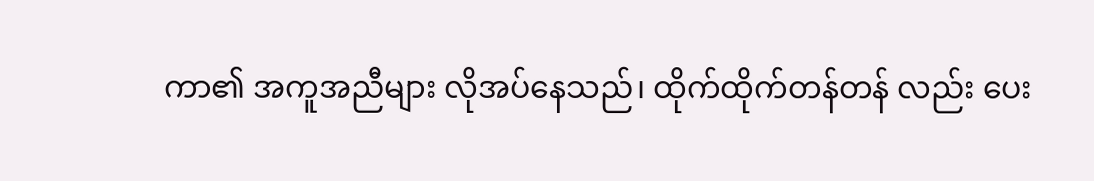ကာ၏ အကူအညီများ လိုအပ်နေသည်၊ ထိုက်ထိုက်တန်တန် လည်း ပေး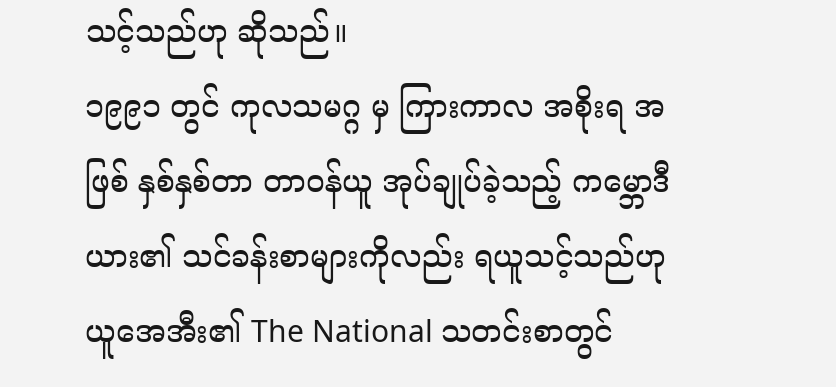သင့်သည်ဟု ဆိုသည်။
၁၉၉၁ တွင် ကုလသမဂ္ဂ မှ ကြားကာလ အစိုးရ အဖြစ် နှစ်နှစ်တာ တာဝန်ယူ အုပ်ချုပ်ခဲ့သည့် ကမ္ဘောဒီယား၏ သင်ခန်းစာများကိုလည်း ရယူသင့်သည်ဟု ယူအေအီး၏ The National သတင်းစာတွင်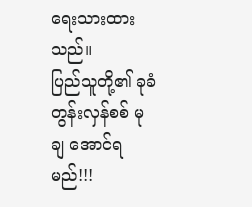ရေးသားထားသည်။
ပြည်သူတို့၏ ခုခံ တွန်းလှန်စစ် မုချ အောင်ရမည်!!!